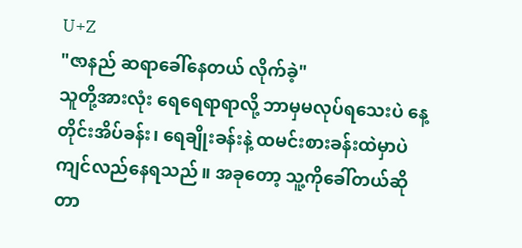U+Z
"ဇာနည် ဆရာခေါ်နေတယ် လိုက်ခဲ့"
သူတို့အားလုံး ရေရေရာရာလို့ ဘာမှမလုပ်ရသေးပဲ နေ့တိုင်းအိပ်ခန်း၊ ရေချိုးခန်းနဲ့ ထမင်းစားခန်းထဲမှာပဲ ကျင်လည်နေရသည်။ အခုတော့ သူ့ကိုခေါ်တယ်ဆိုတာ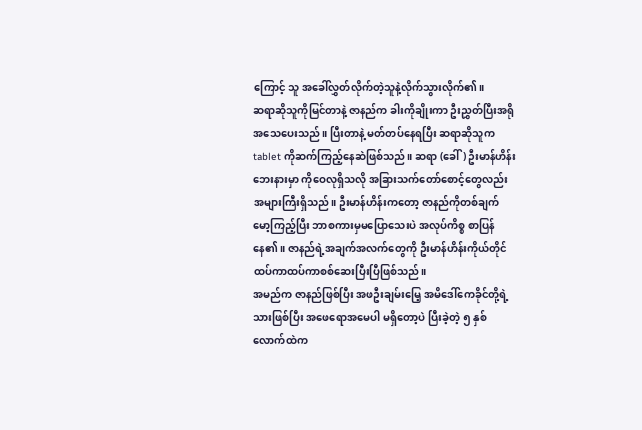ကြောင့် သူ အခေါ်လွှတ်လိုက်တဲ့သူနဲ့လိုက်သွားလိုက်၏။
ဆရာဆိုသူကိုမြင်တာနဲ့ ဇာနည်က ခါးကိုချိုးကာ ဦးညွှတ်ပြီးအရိုအသေပေးသည်။ ပြီးတာနဲ့ မတ်တပ်နေရပြီး ဆရာဆိုသူက tablet ကိုဆက်ကြည့်နေဆဲဖြစ်သည်။ ဆရာ (ခေါ်) ဦးမာန်ဟိန်းဘေးနားမှာ ကိုဝေလုရှိသလို အခြားသက်တော်စောင့်တွေလည်း အများကြီးရှိသည်။ ဦးမာန်ဟိန်းကတော့ ဇာနည်ကိုတစ်ချက်မော့ကြည့်ပြီး ဘာစကားမှမပြောသေးပဲ အလုပ်ကိစ္စ စာပြန်နေ၏။ ဇာနည်ရဲ့အချက်အလက်တွေကို ဦးမာန်ဟိန်းကိုယ်တိုင် ထပ်ကာထပ်ကာစစ်ဆေးပြီးပြီဖြစ်သည်။
အမည်က ဇာနည်ဖြစ်ပြီး အဖဦးချမ်းမြေ့ အမိဒေါ်ကေခိုင်တို့ရဲ့ သားဖြစ်ပြီး အဖေရောအမေပါ မရှိတော့ပဲ ပြီးခဲ့တဲ့ ၅ နှစ်လောက်ထဲက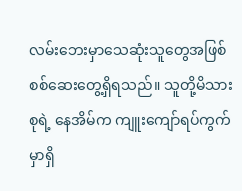လမ်းဘေးမှာသေဆုံးသူတွေအဖြစ် စစ်ဆေးတွေ့ရှိရသည်။ သူတို့မိသားစုရဲ့ နေအိမ်က ကျူးကျော်ရပ်ကွက်မှာရှိ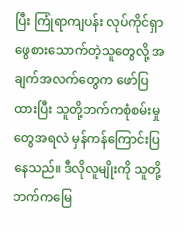ပြီး ကြုံရာကျပန်း လုပ်ကိုင်ရှာဖွေစားသောက်တဲ့သူတွေလို့ အချက်အလက်တွေက ဖော်ပြထားပြီး သူတို့ဘက်ကစုံစမ်းမှုတွေအရလဲ မှန်ကန်ကြောင်းပြနေသည်။ ဒီလိုလူမျိုးကို သူတို့ဘက်ကမြေ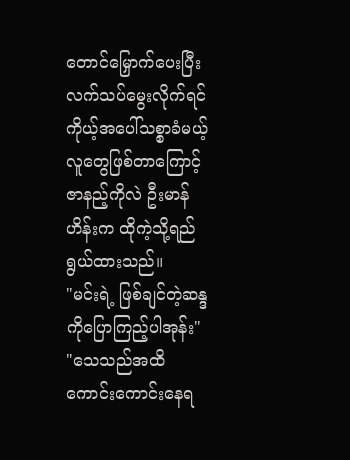တောင်မြှောက်ပေးပြီး လက်သပ်မွေးလိုက်ရင် ကိုယ့်အပေါ်သစ္စာခံမယ့်လူတွေဖြစ်တာကြောင့် ဇာနည့်ကိုလဲ ဦးမာန်ဟိန်းက ထိုကဲ့သို့ရည်ရွယ်ထားသည်။
"မင်းရဲ့ ဖြစ်ချင်တဲ့ဆန္ဒကိုပြောကြည့်ပါအုန်း"
"သေသည်အထိ ကောင်းကောင်းနေရ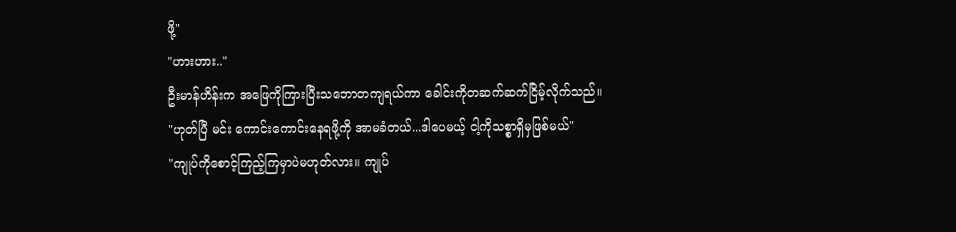ဖို့"
"ဟားဟား.."
ဦးမာန်ဟိန်းက အဖြေကိုကြားပြီးသဘောတကျရယ်ကာ ခေါင်းကိုတဆက်ဆက်ငြိမ့်လိုက်သည်။
"ဟုတ်ပြီ မင်း ကောင်းကောင်းနေရဖို့ကို အာမခံတယ်...ဒါပေမယ့် ငါ့ကိုသစ္စာရှိမှဖြစ်မယ်"
"ကျုပ်ကိုစောင့်ကြည့်ကြမှာပဲမဟုတ်လား။ ကျုပ်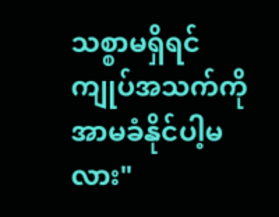သစ္စာမရှိရင် ကျုပ်အသက်ကို အာမခံနိုင်ပါ့မလား"